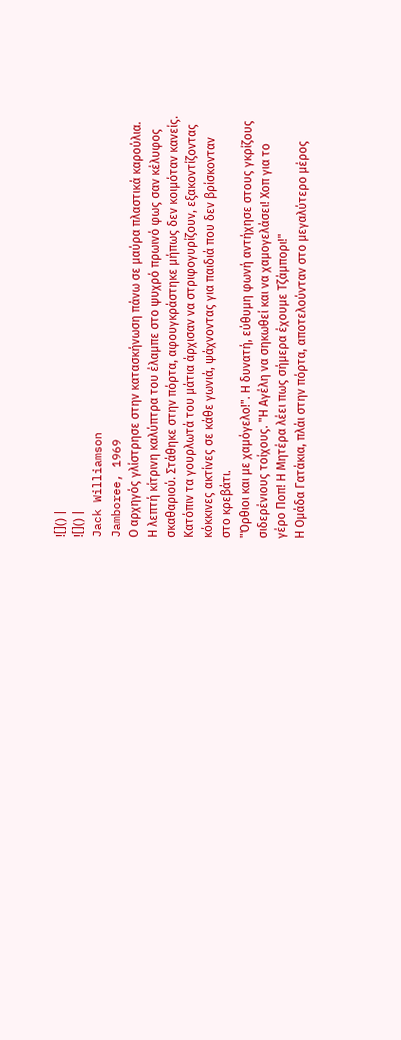![]() |
![]() |
Jack Williamson
Jamboree, 1969
Ο αρχηγός γλίστρησε στην κατασκήνωση πάνω σε μαύρα πλαστικά καρούλια. Η λεπτή κίτρινη καλύπτρα του έλαμπε στο ψυχρό πρωινό φως σαν κέλυφος σκαθαριού. Στάθηκε στην πόρτα, αφουγκράστηκε μήπως δεν κοιμόταν κανείς. Κατόπιν τα γουρλωτά του μάτια άρχισαν να στριφογυρίζουν, εξακοντίζοντας κόκκινες ακτίνες σε κάθε γωνιά, ψάχνοντας για παιδιά που δεν βρίσκονταν στο κρεβάτι.
"Όρθιοι και με χαμόγελο!". Η δυνατή, εύθυμη φωνή αντήχησε στους γκρίζους σιδερένιους τοίχους. "Η Αγέλη να σηκωθεί και να χαμογελάσει! Χοπ για το γέρο Ποπ! Η Μητέρα λέει πως σήμερα έχουμε Τζάμπορι!"
Η Ομάδα Γατάκια, πλάι στην πόρτα, αποτελούνταν στο μεγαλύτερο μέρος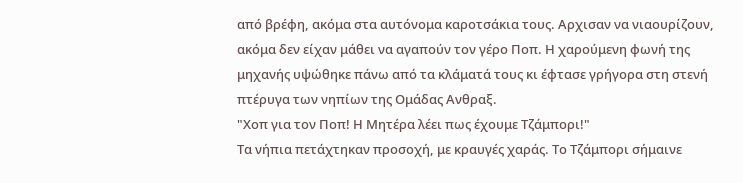από βρέφη, ακόμα στα αυτόνομα καροτσάκια τους. Αρχισαν να νιαουρίζουν, ακόμα δεν είχαν μάθει να αγαπούν τον γέρο Ποπ. Η χαρούμενη φωνή της μηχανής υψώθηκε πάνω από τα κλάματά τους κι έφτασε γρήγορα στη στενή πτέρυγα των νηπίων της Ομάδας Ανθραξ.
"Χοπ για τον Ποπ! Η Μητέρα λέει πως έχουμε Τζάμπορι!"
Τα νήπια πετάχτηκαν προσοχή, με κραυγές χαράς. Το Τζάμπορι σήμαινε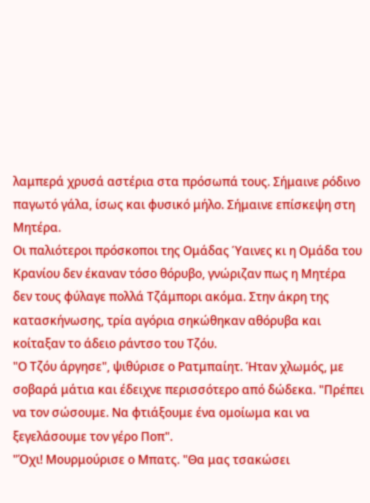λαμπερά χρυσά αστέρια στα πρόσωπά τους. Σήμαινε ρόδινο παγωτό γάλα, ίσως και φυσικό μήλο. Σήμαινε επίσκεψη στη Μητέρα.
Οι παλιότεροι πρόσκοποι της Ομάδας Ύαινες κι η Ομάδα του Κρανίου δεν έκαναν τόσο θόρυβο, γνώριζαν πως η Μητέρα δεν τους φύλαγε πολλά Τζάμπορι ακόμα. Στην άκρη της κατασκήνωσης, τρία αγόρια σηκώθηκαν αθόρυβα και κοίταξαν το άδειο ράντσο του Τζόυ.
"Ο Τζόυ άργησε", ψιθύρισε ο Ρατμπαίητ. Ήταν χλωμός, με σοβαρά μάτια και έδειχνε περισσότερο από δώδεκα. "Πρέπει να τον σώσουμε. Να φτιάξουμε ένα ομοίωμα και να ξεγελάσουμε τον γέρο Ποπ".
"Όχι! Μουρμούρισε ο Μπατς. "Θα μας τσακώσει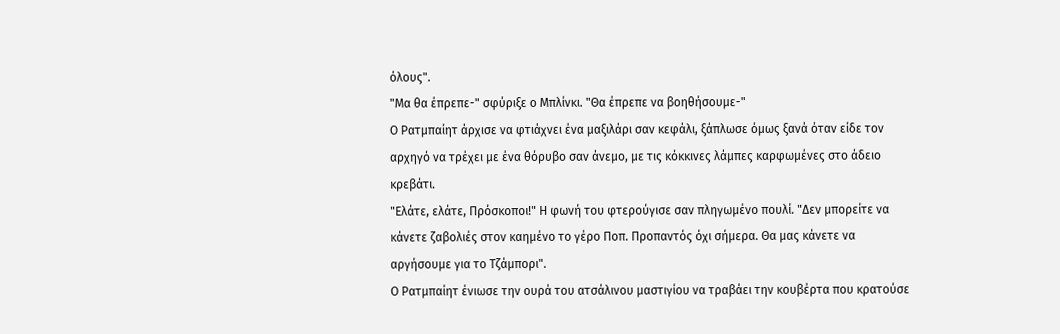όλους".
"Μα θα έπρεπε-" σφύριξε ο Μπλίνκι. "Θα έπρεπε να βοηθήσουμε-"
Ο Ρατμπαίητ άρχισε να φτιάχνει ένα μαξιλάρι σαν κεφάλι, ξάπλωσε όμως ξανά όταν είδε τον αρχηγό να τρέχει με ένα θόρυβο σαν άνεμο, με τις κόκκινες λάμπες καρφωμένες στο άδειο κρεβάτι.
"Ελάτε, ελάτε, Πρόσκοποι!" Η φωνή του φτερούγισε σαν πληγωμένο πουλί. "Δεν μπορείτε να κάνετε ζαβολιές στον καημένο το γέρο Ποπ. Προπαντός όχι σήμερα. Θα μας κάνετε να αργήσουμε για το Τζάμπορι".
Ο Ρατμπαίητ ένιωσε την ουρά του ατσάλινου μαστιγίου να τραβάει την κουβέρτα που κρατούσε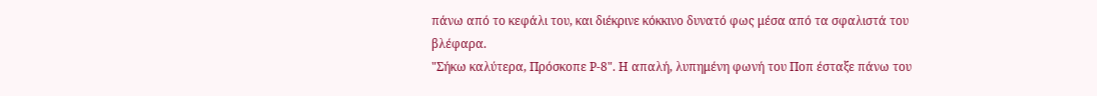πάνω από το κεφάλι του, και διέκρινε κόκκινο δυνατό φως μέσα από τα σφαλιστά του βλέφαρα.
"Σήκω καλύτερα, Πρόσκοπε Ρ-8". Η απαλή, λυπημένη φωνή του Ποπ έσταξε πάνω του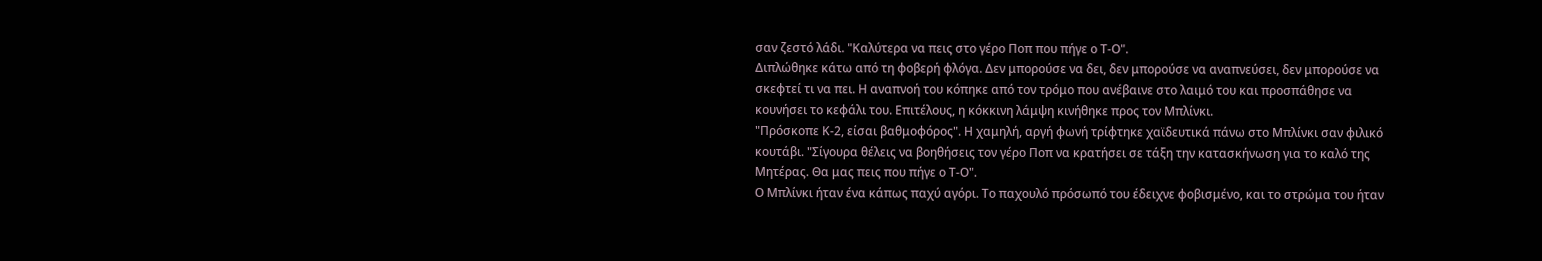σαν ζεστό λάδι. "Καλύτερα να πεις στο γέρο Ποπ που πήγε ο Τ-Ο".
Διπλώθηκε κάτω από τη φοβερή φλόγα. Δεν μπορούσε να δει, δεν μπορούσε να αναπνεύσει, δεν μπορούσε να σκεφτεί τι να πει. Η αναπνοή του κόπηκε από τον τρόμο που ανέβαινε στο λαιμό του και προσπάθησε να κουνήσει το κεφάλι του. Επιτέλους, η κόκκινη λάμψη κινήθηκε προς τον Μπλίνκι.
"Πρόσκοπε Κ-2, είσαι βαθμοφόρος". Η χαμηλή, αργή φωνή τρίφτηκε χαϊδευτικά πάνω στο Μπλίνκι σαν φιλικό κουτάβι. "Σίγουρα θέλεις να βοηθήσεις τον γέρο Ποπ να κρατήσει σε τάξη την κατασκήνωση για το καλό της Μητέρας. Θα μας πεις που πήγε ο Τ-Ο".
Ο Μπλίνκι ήταν ένα κάπως παχύ αγόρι. Το παχουλό πρόσωπό του έδειχνε φοβισμένο, και το στρώμα του ήταν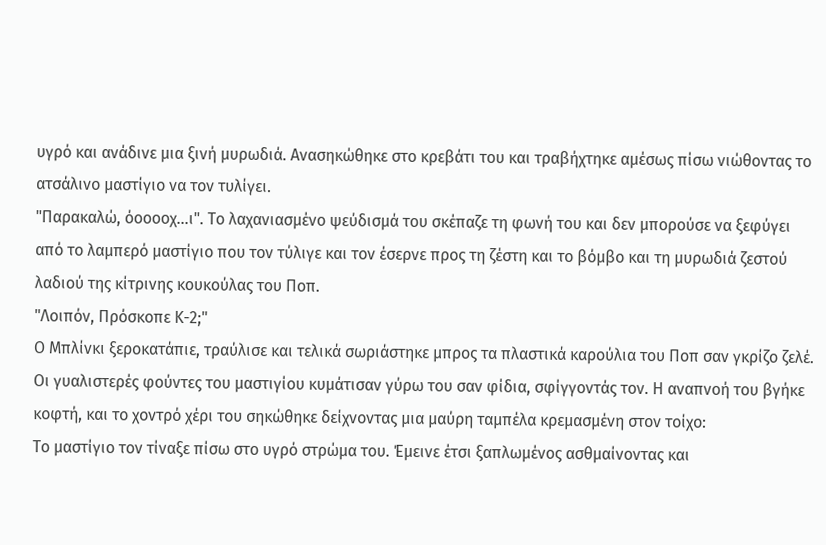υγρό και ανάδινε μια ξινή μυρωδιά. Ανασηκώθηκε στο κρεβάτι του και τραβήχτηκε αμέσως πίσω νιώθοντας το ατσάλινο μαστίγιο να τον τυλίγει.
"Παρακαλώ, όοοοοχ...ι". Το λαχανιασμένο ψεύδισμά του σκέπαζε τη φωνή του και δεν μπορούσε να ξεφύγει από το λαμπερό μαστίγιο που τον τύλιγε και τον έσερνε προς τη ζέστη και το βόμβο και τη μυρωδιά ζεστού λαδιού της κίτρινης κουκούλας του Ποπ.
"Λοιπόν, Πρόσκοπε Κ-2;"
Ο Μπλίνκι ξεροκατάπιε, τραύλισε και τελικά σωριάστηκε μπρος τα πλαστικά καρούλια του Ποπ σαν γκρίζο ζελέ. Οι γυαλιστερές φούντες του μαστιγίου κυμάτισαν γύρω του σαν φίδια, σφίγγοντάς τον. Η αναπνοή του βγήκε κοφτή, και το χοντρό χέρι του σηκώθηκε δείχνοντας μια μαύρη ταμπέλα κρεμασμένη στον τοίχο:
Το μαστίγιο τον τίναξε πίσω στο υγρό στρώμα του. Έμεινε έτσι ξαπλωμένος ασθμαίνοντας και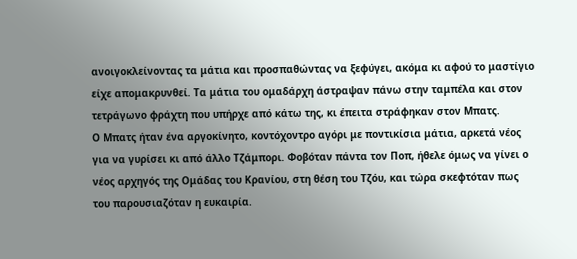ανοιγοκλείνοντας τα μάτια και προσπαθώντας να ξεφύγει, ακόμα κι αφού το μαστίγιο είχε απομακρυνθεί. Τα μάτια του ομαδάρχη άστραψαν πάνω στην ταμπέλα και στον τετράγωνο φράχτη που υπήρχε από κάτω της, κι έπειτα στράφηκαν στον Μπατς.
Ο Μπατς ήταν ένα αργοκίνητο, κοντόχοντρο αγόρι με ποντικίσια μάτια, αρκετά νέος για να γυρίσει κι από άλλο Τζάμπορι. Φοβόταν πάντα τον Ποπ, ήθελε όμως να γίνει ο νέος αρχηγός της Ομάδας του Κρανίου, στη θέση του Τζόυ, και τώρα σκεφτόταν πως του παρουσιαζόταν η ευκαιρία.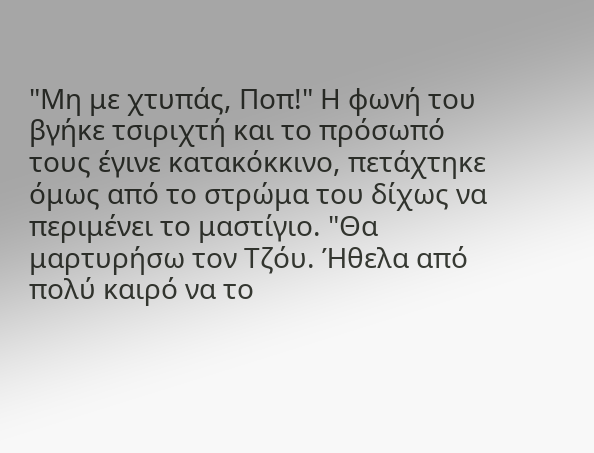"Μη με χτυπάς, Ποπ!" Η φωνή του βγήκε τσιριχτή και το πρόσωπό τους έγινε κατακόκκινο, πετάχτηκε όμως από το στρώμα του δίχως να περιμένει το μαστίγιο. "Θα μαρτυρήσω τον Τζόυ. Ήθελα από πολύ καιρό να το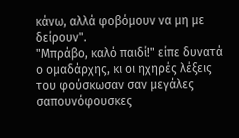κάνω, αλλά φοβόμουν να μη με δείρουν".
"Μπράβο, καλό παιδί!" είπε δυνατά ο ομαδάρχης, κι οι ηχηρές λέξεις του φούσκωσαν σαν μεγάλες σαπουνόφουσκες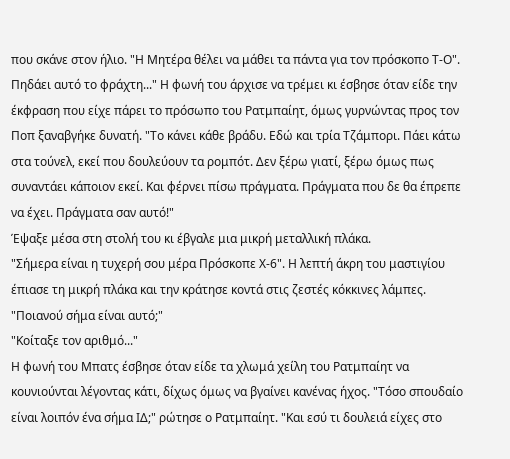που σκάνε στον ήλιο. "Η Μητέρα θέλει να μάθει τα πάντα για τον πρόσκοπο Τ-Ο".
Πηδάει αυτό το φράχτη..." Η φωνή του άρχισε να τρέμει κι έσβησε όταν είδε την έκφραση που είχε πάρει το πρόσωπο του Ρατμπαίητ, όμως γυρνώντας προς τον Ποπ ξαναβγήκε δυνατή. "Το κάνει κάθε βράδυ. Εδώ και τρία Τζάμπορι. Πάει κάτω στα τούνελ, εκεί που δουλεύουν τα ρομπότ. Δεν ξέρω γιατί, ξέρω όμως πως συναντάει κάποιον εκεί. Και φέρνει πίσω πράγματα. Πράγματα που δε θα έπρεπε να έχει. Πράγματα σαν αυτό!"
Έψαξε μέσα στη στολή του κι έβγαλε μια μικρή μεταλλική πλάκα.
"Σήμερα είναι η τυχερή σου μέρα Πρόσκοπε Χ-6". Η λεπτή άκρη του μαστιγίου έπιασε τη μικρή πλάκα και την κράτησε κοντά στις ζεστές κόκκινες λάμπες. "Ποιανού σήμα είναι αυτό;"
"Κοίταξε τον αριθμό..."
Η φωνή του Μπατς έσβησε όταν είδε τα χλωμά χείλη του Ρατμπαίητ να κουνιούνται λέγοντας κάτι, δίχως όμως να βγαίνει κανένας ήχος. "Τόσο σπουδαίο είναι λοιπόν ένα σήμα ΙΔ;" ρώτησε ο Ρατμπαίητ. "Και εσύ τι δουλειά είχες στο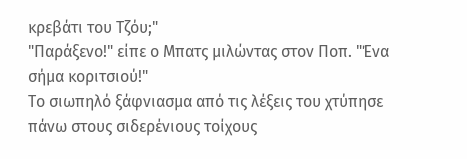κρεβάτι του Τζόυ;"
"Παράξενο!" είπε ο Μπατς μιλώντας στον Ποπ. "Ένα σήμα κοριτσιού!"
Το σιωπηλό ξάφνιασμα από τις λέξεις του χτύπησε πάνω στους σιδερένιους τοίχους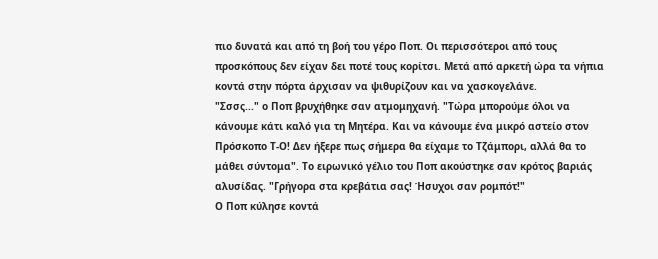πιο δυνατά και από τη βοή του γέρο Ποπ. Οι περισσότεροι από τους προσκόπους δεν είχαν δει ποτέ τους κορίτσι. Μετά από αρκετή ώρα τα νήπια κοντά στην πόρτα άρχισαν να ψιθυρίζουν και να χασκογελάνε.
"Σσσς..." ο Ποπ βρυχήθηκε σαν ατμομηχανή. "Τώρα μπορούμε όλοι να κάνουμε κάτι καλό για τη Μητέρα. Και να κάνουμε ένα μικρό αστείο στον Πρόσκοπο Τ-Ο! Δεν ήξερε πως σήμερα θα είχαμε το Τζάμπορι, αλλά θα το μάθει σύντομα". Το ειρωνικό γέλιο του Ποπ ακούστηκε σαν κρότος βαριάς αλυσίδας. "Γρήγορα στα κρεβάτια σας! Ήσυχοι σαν ρομπότ!"
Ο Ποπ κύλησε κοντά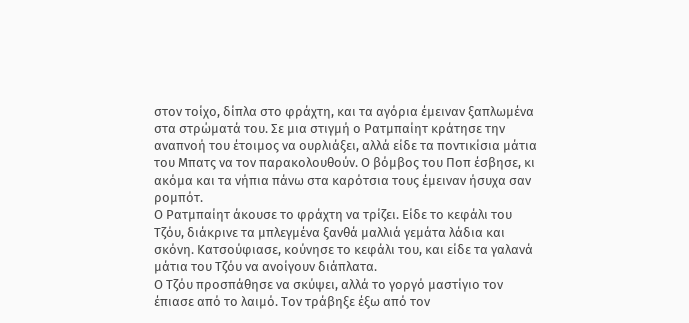στον τοίχο, δίπλα στο φράχτη, και τα αγόρια έμειναν ξαπλωμένα στα στρώματά του. Σε μια στιγμή ο Ρατμπαίητ κράτησε την αναπνοή του έτοιμος να ουρλιάξει, αλλά είδε τα ποντικίσια μάτια του Μπατς να τον παρακολουθούν. Ο βόμβος του Ποπ έσβησε, κι ακόμα και τα νήπια πάνω στα καρότσια τους έμειναν ήσυχα σαν ρομπότ.
Ο Ρατμπαίητ άκουσε το φράχτη να τρίζει. Είδε το κεφάλι του Τζόυ, διάκρινε τα μπλεγμένα ξανθά μαλλιά γεμάτα λάδια και σκόνη. Κατσούφιασε, κούνησε το κεφάλι του, και είδε τα γαλανά μάτια του Τζόυ να ανοίγουν διάπλατα.
Ο Τζόυ προσπάθησε να σκύψει, αλλά το γοργό μαστίγιο τον έπιασε από το λαιμό. Τον τράβηξε έξω από τον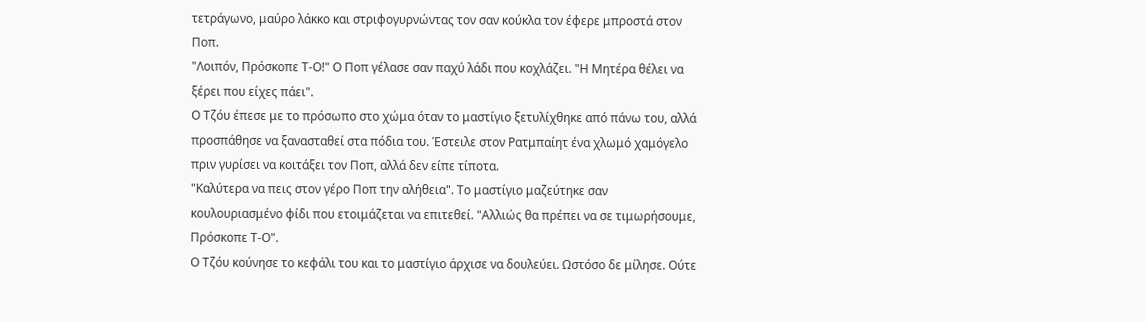τετράγωνο, μαύρο λάκκο και στριφογυρνώντας τον σαν κούκλα τον έφερε μπροστά στον Ποπ.
"Λοιπόν, Πρόσκοπε Τ-Ο!" Ο Ποπ γέλασε σαν παχύ λάδι που κοχλάζει. "Η Μητέρα θέλει να ξέρει που είχες πάει".
Ο Τζόυ έπεσε με το πρόσωπο στο χώμα όταν το μαστίγιο ξετυλίχθηκε από πάνω του, αλλά προσπάθησε να ξανασταθεί στα πόδια του. Έστειλε στον Ρατμπαίητ ένα χλωμό χαμόγελο πριν γυρίσει να κοιτάξει τον Ποπ, αλλά δεν είπε τίποτα.
"Καλύτερα να πεις στον γέρο Ποπ την αλήθεια". Το μαστίγιο μαζεύτηκε σαν κουλουριασμένο φίδι που ετοιμάζεται να επιτεθεί. "Αλλιώς θα πρέπει να σε τιμωρήσουμε, Πρόσκοπε Τ-Ο".
Ο Τζόυ κούνησε το κεφάλι του και το μαστίγιο άρχισε να δουλεύει. Ωστόσο δε μίλησε. Ούτε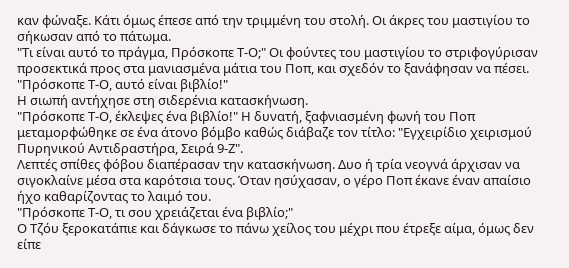καν φώναξε. Κάτι όμως έπεσε από την τριμμένη του στολή. Οι άκρες του μαστιγίου το σήκωσαν από το πάτωμα.
"Τι είναι αυτό το πράγμα, Πρόσκοπε Τ-Ο;" Οι φούντες του μαστιγίου το στριφογύρισαν προσεκτικά προς στα μανιασμένα μάτια του Ποπ, και σχεδόν το ξανάφησαν να πέσει. "Πρόσκοπε Τ-Ο, αυτό είναι βιβλίο!"
Η σιωπή αντήχησε στη σιδερένια κατασκήνωση.
"Πρόσκοπε Τ-Ο, έκλεψες ένα βιβλίο!" Η δυνατή, ξαφνιασμένη φωνή του Ποπ μεταμορφώθηκε σε ένα άτονο βόμβο καθώς διάβαζε τον τίτλο: "Εγχειρίδιο χειρισμού Πυρηνικού Αντιδραστήρα, Σειρά 9-Ζ".
Λεπτές σπίθες φόβου διαπέρασαν την κατασκήνωση. Δυο ή τρία νεογνά άρχισαν να σιγοκλαίνε μέσα στα καρότσια τους. Όταν ησύχασαν, ο γέρο Ποπ έκανε έναν απαίσιο ήχο καθαρίζοντας το λαιμό του.
"Πρόσκοπε Τ-Ο, τι σου χρειάζεται ένα βιβλίο;"
Ο Τζόυ ξεροκατάπιε και δάγκωσε το πάνω χείλος του μέχρι που έτρεξε αίμα, όμως δεν είπε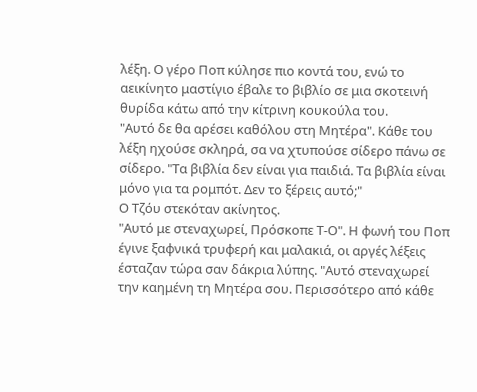λέξη. Ο γέρο Ποπ κύλησε πιο κοντά του, ενώ το αεικίνητο μαστίγιο έβαλε το βιβλίο σε μια σκοτεινή θυρίδα κάτω από την κίτρινη κουκούλα του.
"Αυτό δε θα αρέσει καθόλου στη Μητέρα". Κάθε του λέξη ηχούσε σκληρά, σα να χτυπούσε σίδερο πάνω σε σίδερο. "Τα βιβλία δεν είναι για παιδιά. Τα βιβλία είναι μόνο για τα ρομπότ. Δεν το ξέρεις αυτό;"
Ο Τζόυ στεκόταν ακίνητος.
"Αυτό με στεναχωρεί, Πρόσκοπε Τ-Ο". Η φωνή του Ποπ έγινε ξαφνικά τρυφερή και μαλακιά, οι αργές λέξεις έσταζαν τώρα σαν δάκρια λύπης. "Αυτό στεναχωρεί την καημένη τη Μητέρα σου. Περισσότερο από κάθε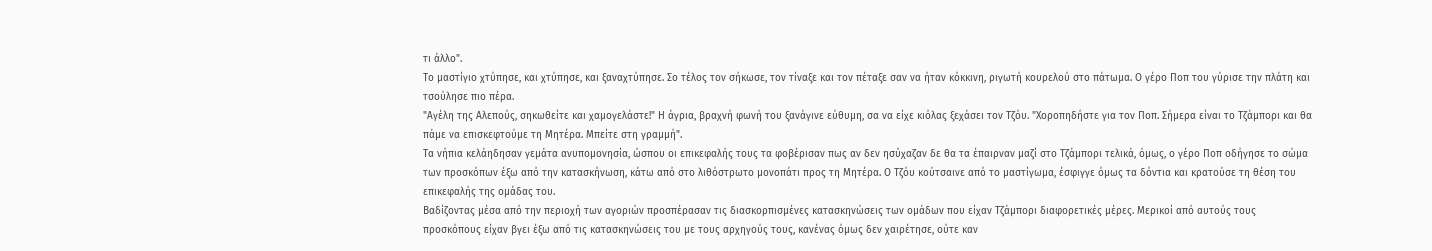τι άλλο".
Το μαστίγιο χτύπησε, και χτύπησε, και ξαναχτύπησε. Σο τέλος τον σήκωσε, τον τίναξε και τον πέταξε σαν να ήταν κόκκινη, ριγωτή κουρελού στο πάτωμα. Ο γέρο Ποπ του γύρισε την πλάτη και τσούλησε πιο πέρα.
"Αγέλη της Αλεπούς, σηκωθείτε και χαμογελάστε!" Η άγρια, βραχνή φωνή του ξανάγινε εύθυμη, σα να είχε κιόλας ξεχάσει τον Τζόυ. "Χοροπηδήστε για τον Ποπ. Σήμερα είναι το Τζάμπορι και θα πάμε να επισκεφτούμε τη Μητέρα. Μπείτε στη γραμμή".
Τα νήπια κελάηδησαν γεμάτα ανυπομονησία, ώσπου οι επικεφαλής τους τα φοβέρισαν πως αν δεν ησύχαζαν δε θα τα έπαιρναν μαζί στο Τζάμπορι τελικά, όμως, ο γέρο Ποπ οδήγησε το σώμα των προσκόπων έξω από την κατασκήνωση, κάτω από στο λιθόστρωτο μονοπάτι προς τη Μητέρα. Ο Τζόυ κούτσαινε από το μαστίγωμα, έσφιγγε όμως τα δόντια και κρατούσε τη θέση του επικεφαλής της ομάδας του.
Βαδίζοντας μέσα από την περιοχή των αγοριών προσπέρασαν τις διασκορπισμένες κατασκηνώσεις των ομάδων που είχαν Τζάμπορι διαφορετικές μέρες. Μερικοί από αυτούς τους προσκόπους είχαν βγει έξω από τις κατασκηνώσεις του με τους αρχηγούς τους, κανένας όμως δεν χαιρέτησε, ούτε καν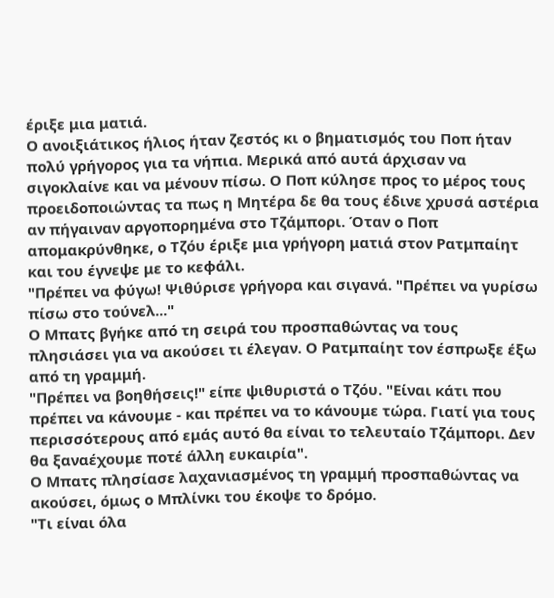έριξε μια ματιά.
Ο ανοιξιάτικος ήλιος ήταν ζεστός κι ο βηματισμός του Ποπ ήταν πολύ γρήγορος για τα νήπια. Μερικά από αυτά άρχισαν να σιγοκλαίνε και να μένουν πίσω. Ο Ποπ κύλησε προς το μέρος τους προειδοποιώντας τα πως η Μητέρα δε θα τους έδινε χρυσά αστέρια αν πήγαιναν αργοπορημένα στο Τζάμπορι. Όταν ο Ποπ απομακρύνθηκε, ο Τζόυ έριξε μια γρήγορη ματιά στον Ρατμπαίητ και του έγνεψε με το κεφάλι.
"Πρέπει να φύγω! Ψιθύρισε γρήγορα και σιγανά. "Πρέπει να γυρίσω πίσω στο τούνελ..."
Ο Μπατς βγήκε από τη σειρά του προσπαθώντας να τους πλησιάσει για να ακούσει τι έλεγαν. Ο Ρατμπαίητ τον έσπρωξε έξω από τη γραμμή.
"Πρέπει να βοηθήσεις!" είπε ψιθυριστά ο Τζόυ. "Είναι κάτι που πρέπει να κάνουμε - και πρέπει να το κάνουμε τώρα. Γιατί για τους περισσότερους από εμάς αυτό θα είναι το τελευταίο Τζάμπορι. Δεν θα ξαναέχουμε ποτέ άλλη ευκαιρία".
Ο Μπατς πλησίασε λαχανιασμένος τη γραμμή προσπαθώντας να ακούσει, όμως ο Μπλίνκι του έκοψε το δρόμο.
"Τι είναι όλα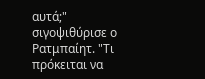αυτά;" σιγοψιθύρισε ο Ρατμπαίητ. "Τι πρόκειται να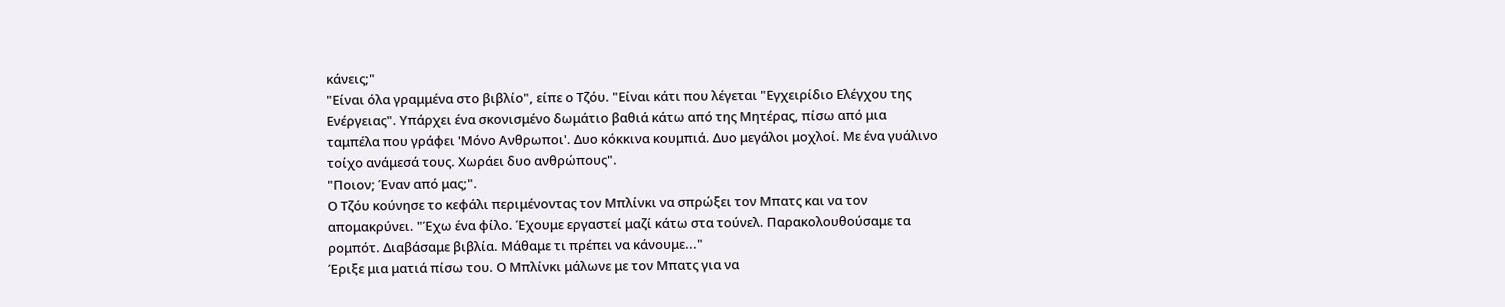κάνεις;"
"Είναι όλα γραμμένα στο βιβλίο", είπε ο Τζόυ. "Είναι κάτι που λέγεται "Εγχειρίδιο Ελέγχου της Ενέργειας". Υπάρχει ένα σκονισμένο δωμάτιο βαθιά κάτω από της Μητέρας, πίσω από μια ταμπέλα που γράφει 'Μόνο Ανθρωποι'. Δυο κόκκινα κουμπιά. Δυο μεγάλοι μοχλοί. Με ένα γυάλινο τοίχο ανάμεσά τους. Χωράει δυο ανθρώπους".
"Ποιον; Έναν από μας;".
Ο Τζόυ κούνησε το κεφάλι περιμένοντας τον Μπλίνκι να σπρώξει τον Μπατς και να τον απομακρύνει. "Έχω ένα φίλο. Έχουμε εργαστεί μαζί κάτω στα τούνελ. Παρακολουθούσαμε τα ρομπότ. Διαβάσαμε βιβλία. Μάθαμε τι πρέπει να κάνουμε..."
Έριξε μια ματιά πίσω του. Ο Μπλίνκι μάλωνε με τον Μπατς για να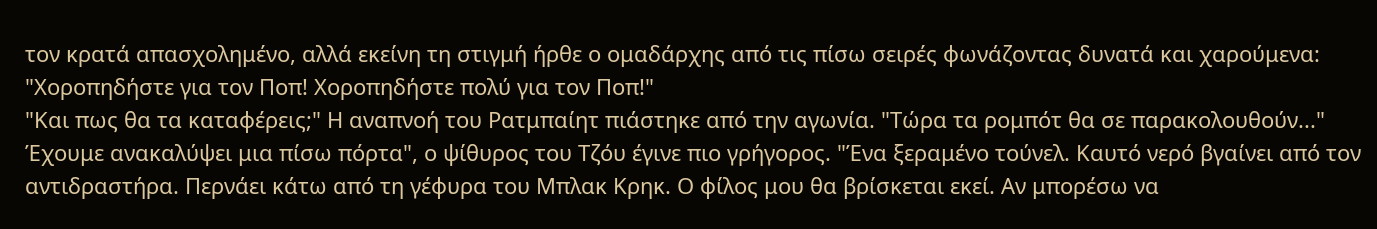τον κρατά απασχολημένο, αλλά εκείνη τη στιγμή ήρθε ο ομαδάρχης από τις πίσω σειρές φωνάζοντας δυνατά και χαρούμενα: "Χοροπηδήστε για τον Ποπ! Χοροπηδήστε πολύ για τον Ποπ!"
"Και πως θα τα καταφέρεις;" Η αναπνοή του Ρατμπαίητ πιάστηκε από την αγωνία. "Τώρα τα ρομπότ θα σε παρακολουθούν..."
Έχουμε ανακαλύψει μια πίσω πόρτα", ο ψίθυρος του Τζόυ έγινε πιο γρήγορος. "Ένα ξεραμένο τούνελ. Καυτό νερό βγαίνει από τον αντιδραστήρα. Περνάει κάτω από τη γέφυρα του Μπλακ Κρηκ. Ο φίλος μου θα βρίσκεται εκεί. Αν μπορέσω να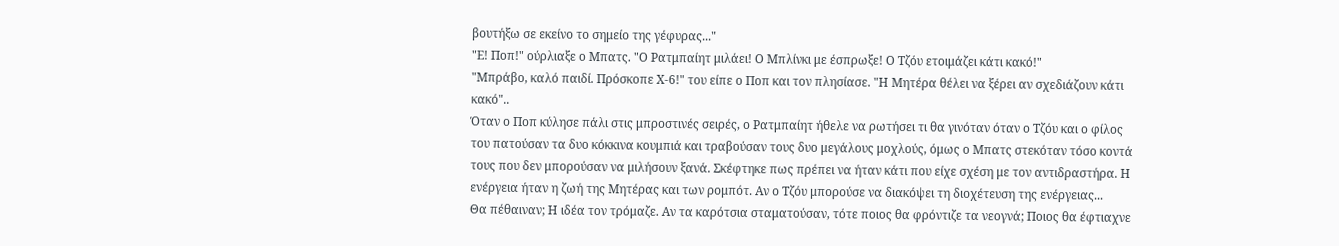βουτήξω σε εκείνο το σημείο της γέφυρας..."
"Ε! Ποπ!" ούρλιαξε ο Μπατς. "Ο Ρατμπαίητ μιλάει! Ο Μπλίνκι με έσπρωξε! Ο Τζόυ ετοιμάζει κάτι κακό!"
"Μπράβο, καλό παιδί. Πρόσκοπε Χ-6!" του είπε ο Ποπ και τον πλησίασε. "Η Μητέρα θέλει να ξέρει αν σχεδιάζουν κάτι κακό"..
Όταν ο Ποπ κύλησε πάλι στις μπροστινές σειρές, ο Ρατμπαίητ ήθελε να ρωτήσει τι θα γινόταν όταν ο Τζόυ και ο φίλος του πατούσαν τα δυο κόκκινα κουμπιά και τραβούσαν τους δυο μεγάλους μοχλούς, όμως ο Μπατς στεκόταν τόσο κοντά τους που δεν μπορούσαν να μιλήσουν ξανά. Σκέφτηκε πως πρέπει να ήταν κάτι που είχε σχέση με τον αντιδραστήρα. Η ενέργεια ήταν η ζωή της Μητέρας και των ρομπότ. Αν ο Τζόυ μπορούσε να διακόψει τη διοχέτευση της ενέργειας...
Θα πέθαιναν; Η ιδέα τον τρόμαζε. Αν τα καρότσια σταματούσαν, τότε ποιος θα φρόντιζε τα νεογνά; Ποιος θα έφτιαχνε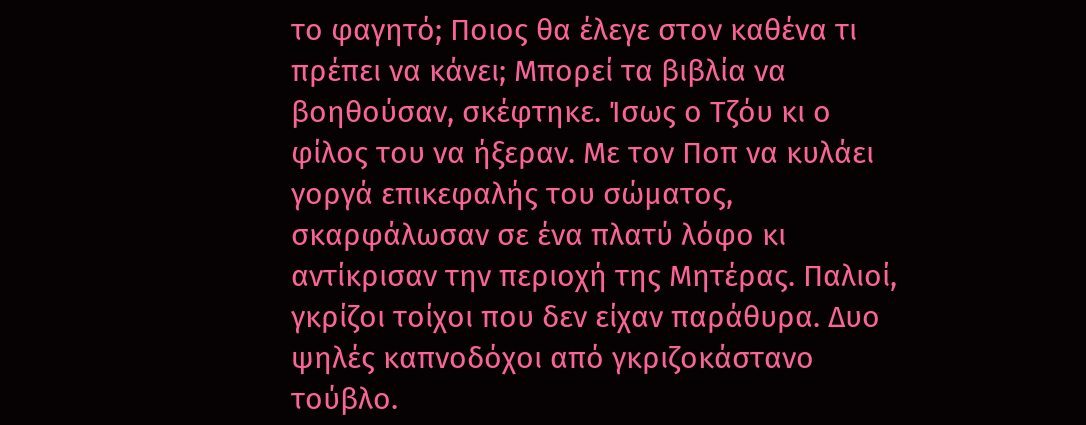το φαγητό; Ποιος θα έλεγε στον καθένα τι πρέπει να κάνει; Μπορεί τα βιβλία να βοηθούσαν, σκέφτηκε. Ίσως ο Τζόυ κι ο φίλος του να ήξεραν. Με τον Ποπ να κυλάει γοργά επικεφαλής του σώματος, σκαρφάλωσαν σε ένα πλατύ λόφο κι αντίκρισαν την περιοχή της Μητέρας. Παλιοί, γκρίζοι τοίχοι που δεν είχαν παράθυρα. Δυο ψηλές καπνοδόχοι από γκριζοκάστανο τούβλο.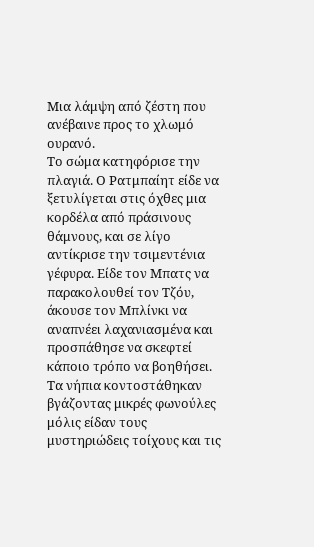Μια λάμψη από ζέστη που ανέβαινε προς το χλωμό ουρανό.
Το σώμα κατηφόρισε την πλαγιά. Ο Ρατμπαίητ είδε να ξετυλίγεται στις όχθες μια κορδέλα από πράσινους θάμνους, και σε λίγο αντίκρισε την τσιμεντένια γέφυρα. Είδε τον Μπατς να παρακολουθεί τον Τζόυ, άκουσε τον Μπλίνκι να αναπνέει λαχανιασμένα και προσπάθησε να σκεφτεί κάποιο τρόπο να βοηθήσει. Τα νήπια κοντοστάθηκαν βγάζοντας μικρές φωνούλες μόλις είδαν τους μυστηριώδεις τοίχους και τις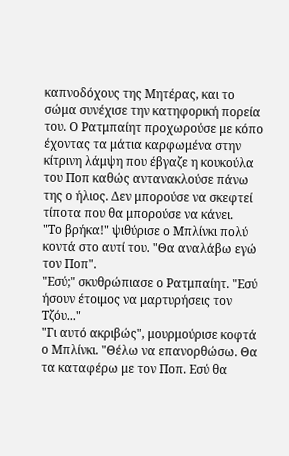καπνοδόχους της Μητέρας, και το σώμα συνέχισε την κατηφορική πορεία του. Ο Ρατμπαίητ προχωρούσε με κόπο έχοντας τα μάτια καρφωμένα στην κίτρινη λάμψη που έβγαζε η κουκούλα του Ποπ καθώς αντανακλούσε πάνω της ο ήλιος. Δεν μπορούσε να σκεφτεί τίποτα που θα μπορούσε να κάνει.
"Το βρήκα!" ψιθύρισε ο Μπλίνκι πολύ κοντά στο αυτί του. "Θα αναλάβω εγώ τον Ποπ".
"Εσύ;" σκυθρώπιασε ο Ρατμπαίητ. "Εσύ ήσουν έτοιμος να μαρτυρήσεις τον Τζόυ..."
"Γι αυτό ακριβώς", μουρμούρισε κοφτά ο Μπλίνκι. "Θέλω να επανορθώσω. Θα τα καταφέρω με τον Ποπ. Εσύ θα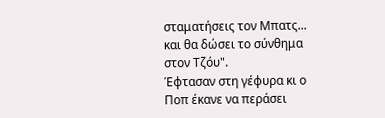σταματήσεις τον Μπατς... και θα δώσει το σύνθημα στον Τζόυ".
Έφτασαν στη γέφυρα κι ο Ποπ έκανε να περάσει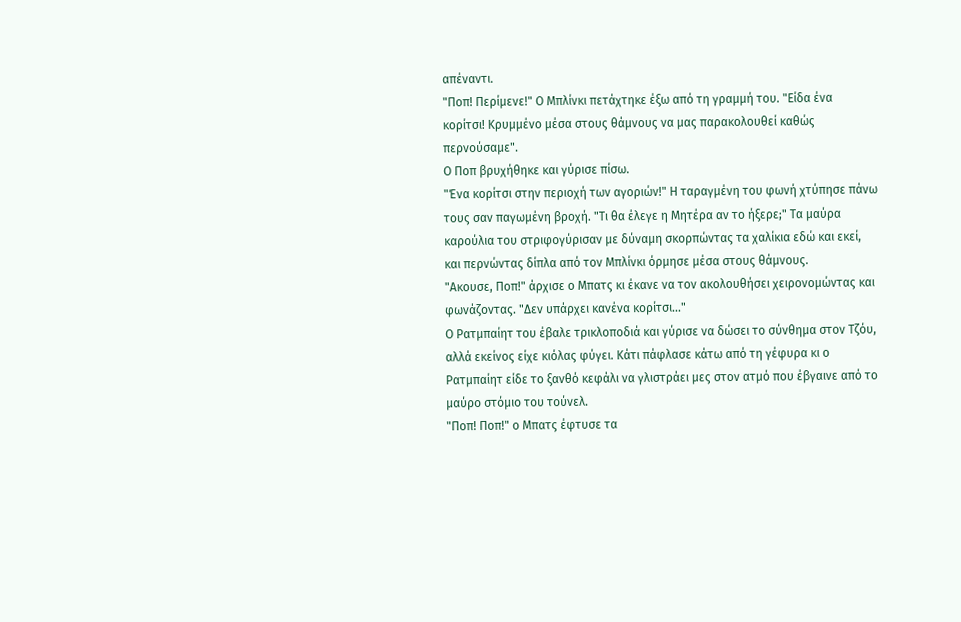απέναντι.
"Ποπ! Περίμενε!" Ο Μπλίνκι πετάχτηκε έξω από τη γραμμή του. "Είδα ένα κορίτσι! Κρυμμένο μέσα στους θάμνους να μας παρακολουθεί καθώς περνούσαμε".
Ο Ποπ βρυχήθηκε και γύρισε πίσω.
"Ένα κορίτσι στην περιοχή των αγοριών!" Η ταραγμένη του φωνή χτύπησε πάνω τους σαν παγωμένη βροχή. "Τι θα έλεγε η Μητέρα αν το ήξερε;" Τα μαύρα καρούλια του στριφογύρισαν με δύναμη σκορπώντας τα χαλίκια εδώ και εκεί, και περνώντας δίπλα από τον Μπλίνκι όρμησε μέσα στους θάμνους.
"Ακουσε, Ποπ!" άρχισε ο Μπατς κι έκανε να τον ακολουθήσει χειρονομώντας και φωνάζοντας. "Δεν υπάρχει κανένα κορίτσι..."
Ο Ρατμπαίητ του έβαλε τρικλοποδιά και γύρισε να δώσει το σύνθημα στον Τζόυ, αλλά εκείνος είχε κιόλας φύγει. Κάτι πάφλασε κάτω από τη γέφυρα κι ο Ρατμπαίητ είδε το ξανθό κεφάλι να γλιστράει μες στον ατμό που έβγαινε από το μαύρο στόμιο του τούνελ.
"Ποπ! Ποπ!" ο Μπατς έφτυσε τα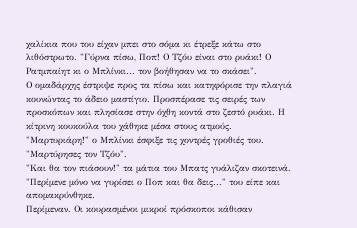χαλίκια που του είχαν μπει στο σόμα κι έτρεξε κάτω στο λιθόστρωτο. "Γύρνα πίσω, Ποπ! Ο Τζόυ είναι στο ρυάκι! Ο Ρατμπαίητ κι ο Μπλίνκι... τον βοήθησαν να το σκάσει".
Ο ομαδάρχης έστριψε προς τα πίσω και κατηφόρισε την πλαγιά κουνώντας το άδειο μαστίγιο. Προσπέρασε τις σειρές των προσκόπων και πλησίασε στην όχθη κοντά στο ζεστό ρυάκι. Η κίτρινη κουκούλα του χάθηκε μέσα στους ατμούς.
"Μαρτυριάρη!" ο Μπλίνκι έσφιξε τις χοντρές γροθιές του. "Μαρτύρησες τον Τζόυ".
"Και θα τον πιάσουν!" τα μάτια του Μπατς γυάλιζαν σκοτεινά. "Περίμενε μόνο να γυρίσει ο Ποπ και θα δεις..." του είπε και απομακρύνθηκε.
Περίμεναν. Οι κουρασμένοι μικροί πρόσκοποι κάθισαν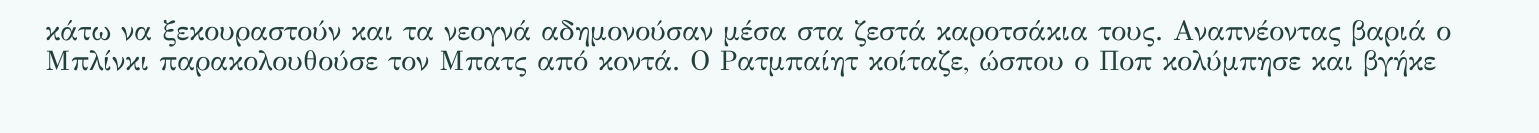κάτω να ξεκουραστούν και τα νεογνά αδημονούσαν μέσα στα ζεστά καροτσάκια τους. Αναπνέοντας βαριά ο Μπλίνκι παρακολουθούσε τον Μπατς από κοντά. Ο Ρατμπαίητ κοίταζε, ώσπου ο Ποπ κολύμπησε και βγήκε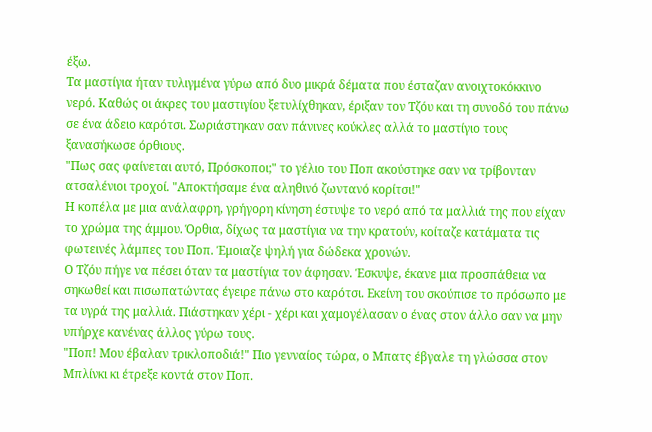έξω.
Τα μαστίγια ήταν τυλιγμένα γύρω από δυο μικρά δέματα που έσταζαν ανοιχτοκόκκινο νερό. Καθώς οι άκρες του μαστιγίου ξετυλίχθηκαν, έριξαν τον Τζόυ και τη συνοδό του πάνω σε ένα άδειο καρότσι. Σωριάστηκαν σαν πάνινες κούκλες αλλά το μαστίγιο τους ξανασήκωσε όρθιους.
"Πως σας φαίνεται αυτό, Πρόσκοποι;" το γέλιο του Ποπ ακούστηκε σαν να τρίβονταν ατσαλένιοι τροχοί. "Αποκτήσαμε ένα αληθινό ζωντανό κορίτσι!"
Η κοπέλα με μια ανάλαφρη, γρήγορη κίνηση έστυψε το νερό από τα μαλλιά της που είχαν το χρώμα της άμμου. Όρθια, δίχως τα μαστίγια να την κρατούν, κοίταζε κατάματα τις φωτεινές λάμπες του Ποπ. Έμοιαζε ψηλή για δώδεκα χρονών.
Ο Τζόυ πήγε να πέσει όταν τα μαστίγια τον άφησαν. Έσκυψε, έκανε μια προσπάθεια να σηκωθεί και πισωπατώντας έγειρε πάνω στο καρότσι. Εκείνη του σκούπισε το πρόσωπο με τα υγρά της μαλλιά. Πιάστηκαν χέρι - χέρι και χαμογέλασαν ο ένας στον άλλο σαν να μην υπήρχε κανένας άλλος γύρω τους.
"Ποπ! Μου έβαλαν τρικλοποδιά!" Πιο γενναίος τώρα, ο Μπατς έβγαλε τη γλώσσα στον Μπλίνκι κι έτρεξε κοντά στον Ποπ.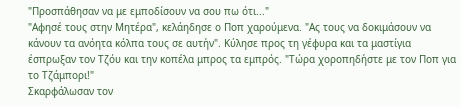"Προσπάθησαν να με εμποδίσουν να σου πω ότι..."
"Αφησέ τους στην Μητέρα", κελάηδησε ο Ποπ χαρούμενα. "Ας τους να δοκιμάσουν να κάνουν τα ανόητα κόλπα τους σε αυτήν". Κύλησε προς τη γέφυρα και τα μαστίγια έσπρωξαν τον Τζόυ και την κοπέλα μπρος τα εμπρός. "Τώρα χοροπηδήστε με τον Ποπ για το Τζάμπορι!"
Σκαρφάλωσαν τον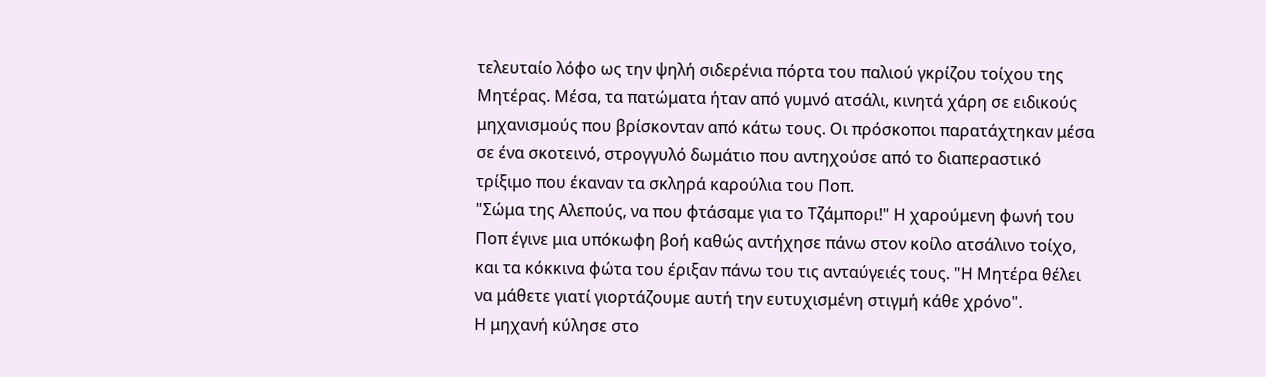τελευταίο λόφο ως την ψηλή σιδερένια πόρτα του παλιού γκρίζου τοίχου της Μητέρας. Μέσα, τα πατώματα ήταν από γυμνό ατσάλι, κινητά χάρη σε ειδικούς μηχανισμούς που βρίσκονταν από κάτω τους. Οι πρόσκοποι παρατάχτηκαν μέσα σε ένα σκοτεινό, στρογγυλό δωμάτιο που αντηχούσε από το διαπεραστικό τρίξιμο που έκαναν τα σκληρά καρούλια του Ποπ.
"Σώμα της Αλεπούς, να που φτάσαμε για το Τζάμπορι!" Η χαρούμενη φωνή του Ποπ έγινε μια υπόκωφη βοή καθώς αντήχησε πάνω στον κοίλο ατσάλινο τοίχο, και τα κόκκινα φώτα του έριξαν πάνω του τις ανταύγειές τους. "Η Μητέρα θέλει να μάθετε γιατί γιορτάζουμε αυτή την ευτυχισμένη στιγμή κάθε χρόνο".
Η μηχανή κύλησε στο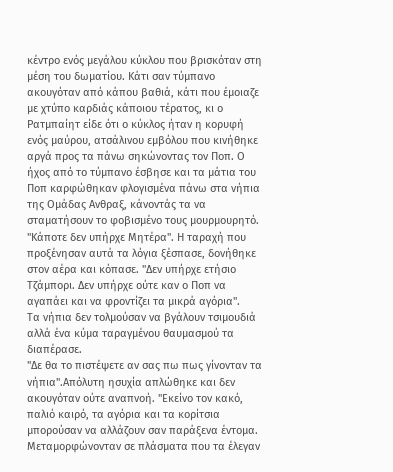κέντρο ενός μεγάλου κύκλου που βρισκόταν στη μέση του δωματίου. Κάτι σαν τύμπανο ακουγόταν από κάπου βαθιά, κάτι που έμοιαζε με χτύπο καρδιάς κάποιου τέρατος, κι ο Ρατμπαίητ είδε ότι ο κύκλος ήταν η κορυφή ενός μαύρου, ατσάλινου εμβόλου που κινήθηκε αργά προς τα πάνω σηκώνοντας τον Ποπ. Ο ήχος από το τύμπανο έσβησε και τα μάτια του Ποπ καρφώθηκαν φλογισμένα πάνω στα νήπια της Ομάδας Ανθραξ, κάνοντάς τα να σταματήσουν το φοβισμένο τους μουρμουρητό.
"Κάποτε δεν υπήρχε Μητέρα". Η ταραχή που προξένησαν αυτά τα λόγια ξέσπασε, δονήθηκε στον αέρα και κόπασε. "Δεν υπήρχε ετήσιο Τζάμπορι. Δεν υπήρχε ούτε καν ο Ποπ να αγαπάει και να φροντίζει τα μικρά αγόρια".
Τα νήπια δεν τολμούσαν να βγάλουν τσιμουδιά αλλά ένα κύμα ταραγμένου θαυμασμού τα διαπέρασε.
"Δε θα το πιστέψετε αν σας πω πως γίνονταν τα νήπια".Απόλυτη ησυχία απλώθηκε και δεν ακουγόταν ούτε αναπνοή. "Εκείνο τον κακό, παλιό καιρό, τα αγόρια και τα κορίτσια μπορούσαν να αλλάζουν σαν παράξενα έντομα. Μεταμορφώνονταν σε πλάσματα που τα έλεγαν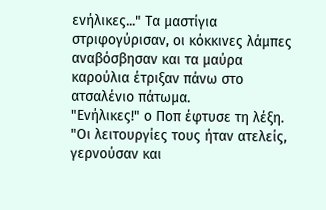ενήλικες..." Τα μαστίγια στριφογύρισαν, οι κόκκινες λάμπες αναβόσβησαν και τα μαύρα καρούλια έτριξαν πάνω στο ατσαλένιο πάτωμα.
"Ενήλικες!" ο Ποπ έφτυσε τη λέξη. "Οι λειτουργίες τους ήταν ατελείς, γερνούσαν και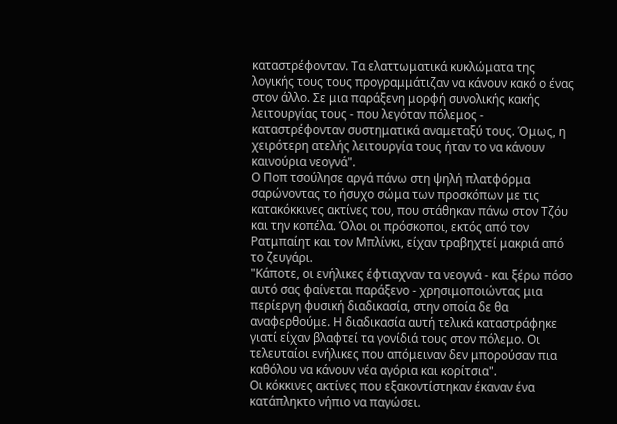καταστρέφονταν. Τα ελαττωματικά κυκλώματα της λογικής τους τους προγραμμάτιζαν να κάνουν κακό ο ένας στον άλλο. Σε μια παράξενη μορφή συνολικής κακής λειτουργίας τους - που λεγόταν πόλεμος - καταστρέφονταν συστηματικά αναμεταξύ τους. Όμως, η χειρότερη ατελής λειτουργία τους ήταν το να κάνουν καινούρια νεογνά".
Ο Ποπ τσούλησε αργά πάνω στη ψηλή πλατφόρμα σαρώνοντας το ήσυχο σώμα των προσκόπων με τις κατακόκκινες ακτίνες του, που στάθηκαν πάνω στον Τζόυ και την κοπέλα. Όλοι οι πρόσκοποι, εκτός από τον Ρατμπαίητ και τον Μπλίνκι, είχαν τραβηχτεί μακριά από το ζευγάρι.
"Κάποτε, οι ενήλικες έφτιαχναν τα νεογνά - και ξέρω πόσο αυτό σας φαίνεται παράξενο - χρησιμοποιώντας μια περίεργη φυσική διαδικασία, στην οποία δε θα αναφερθούμε. Η διαδικασία αυτή τελικά καταστράφηκε γιατί είχαν βλαφτεί τα γονίδιά τους στον πόλεμο. Οι τελευταίοι ενήλικες που απόμειναν δεν μπορούσαν πια καθόλου να κάνουν νέα αγόρια και κορίτσια".
Οι κόκκινες ακτίνες που εξακοντίστηκαν έκαναν ένα κατάπληκτο νήπιο να παγώσει.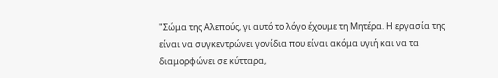"Σώμα της Αλεπούς, γι αυτό το λόγο έχουμε τη Μητέρα. Η εργασία της είναι να συγκεντρώνει γονίδια που είναι ακόμα υγιή και να τα διαμορφώνει σε κύτταρα,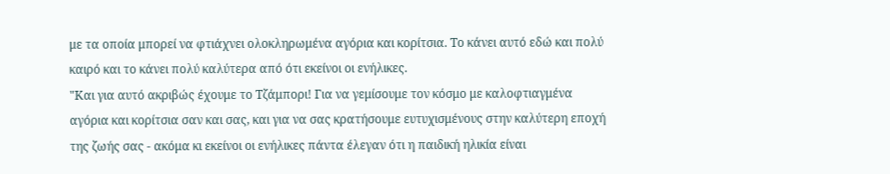με τα οποία μπορεί να φτιάχνει ολοκληρωμένα αγόρια και κορίτσια. Το κάνει αυτό εδώ και πολύ καιρό και το κάνει πολύ καλύτερα από ότι εκείνοι οι ενήλικες.
"Και για αυτό ακριβώς έχουμε το Τζάμπορι! Για να γεμίσουμε τον κόσμο με καλοφτιαγμένα αγόρια και κορίτσια σαν και σας, και για να σας κρατήσουμε ευτυχισμένους στην καλύτερη εποχή της ζωής σας - ακόμα κι εκείνοι οι ενήλικες πάντα έλεγαν ότι η παιδική ηλικία είναι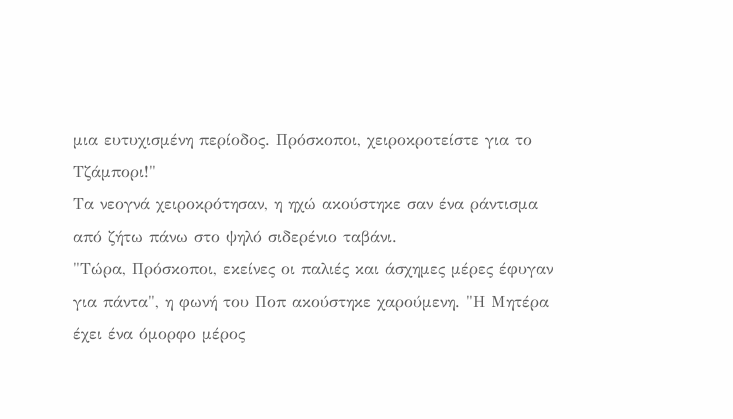μια ευτυχισμένη περίοδος. Πρόσκοποι, χειροκροτείστε για το Τζάμπορι!"
Τα νεογνά χειροκρότησαν, η ηχώ ακούστηκε σαν ένα ράντισμα από ζήτω πάνω στο ψηλό σιδερένιο ταβάνι.
"Τώρα, Πρόσκοποι, εκείνες οι παλιές και άσχημες μέρες έφυγαν για πάντα", η φωνή του Ποπ ακούστηκε χαρούμενη. "Η Μητέρα έχει ένα όμορφο μέρος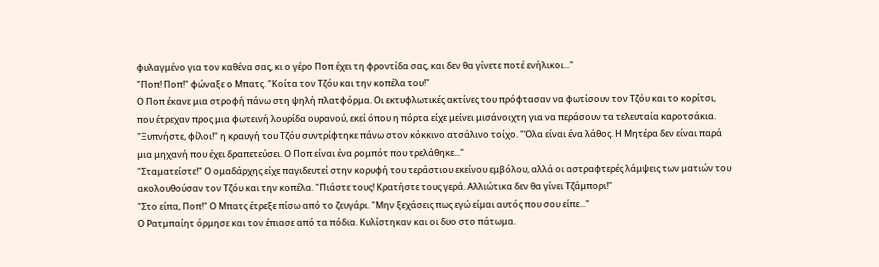φυλαγμένο για τον καθένα σας, κι ο γέρο Ποπ έχει τη φροντίδα σας, και δεν θα γίνετε ποτέ ενήλικοι..."
"Ποπ! Ποπ!" φώναξε ο Μπατς. "Κοίτα τον Τζόυ και την κοπέλα του!"
Ο Ποπ έκανε μια στροφή πάνω στη ψηλή πλατφόρμα. Οι εκτυφλωτικές ακτίνες του πρόφτασαν να φωτίσουν τον Τζόυ και το κορίτσι, που έτρεχαν προς μια φωτεινή λουρίδα ουρανού, εκεί όπου η πόρτα είχε μείνει μισάνοιχτη για να περάσουν τα τελευταία καροτσάκια.
"Ξυπνήστε, φίλοι!" η κραυγή του Τζόυ συντρίφτηκε πάνω στον κόκκινο ατσάλινο τοίχο. "Όλα είναι ένα λάθος. Η Μητέρα δεν είναι παρά μια μηχανή που έχει δραπετεύσει. Ο Ποπ είναι ένα ρομπότ που τρελάθηκε..."
"Σταματείστε!" Ο ομαδάρχης είχε παγιδευτεί στην κορυφή του τεράστιου εκείνου εμβόλου, αλλά οι αστραφτερές λάμψεις των ματιών του ακολουθούσαν τον Τζόυ και την κοπέλα. "Πιάστε τους! Κρατήστε τους γερά. Αλλιώτικα δεν θα γίνει Τζάμπορι!"
"Στο είπα, Ποπ!" Ο Μπατς έτρεξε πίσω από το ζευγάρι. "Μην ξεχάσεις πως εγώ είμαι αυτός που σου είπε..."
Ο Ρατμπαίητ όρμησε και τον έπιασε από τα πόδια. Κυλίστηκαν και οι δυο στο πάτωμα.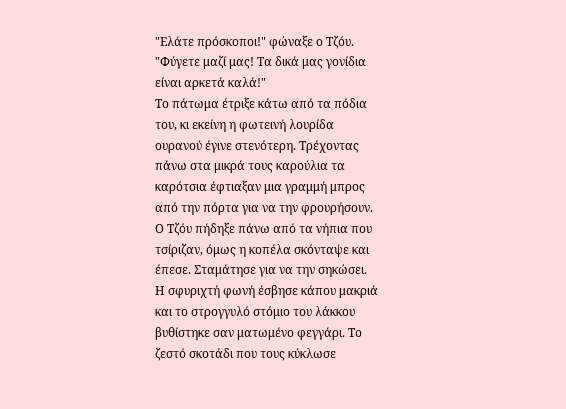"Ελάτε πρόσκοποι!" φώναξε ο Τζόυ. "Φύγετε μαζί μας! Τα δικά μας γονίδια είναι αρκετά καλά!"
Το πάτωμα έτριξε κάτω από τα πόδια του, κι εκείνη η φωτεινή λουρίδα ουρανού έγινε στενότερη. Τρέχοντας πάνω στα μικρά τους καρούλια τα καρότσια έφτιαξαν μια γραμμή μπρος από την πόρτα για να την φρουρήσουν. Ο Τζόυ πήδηξε πάνω από τα νήπια που τσίριζαν, όμως η κοπέλα σκόνταψε και έπεσε. Σταμάτησε για να την σηκώσει.
Η σφυριχτή φωνή έσβησε κάπου μακριά και το στρογγυλό στόμιο του λάκκου βυθίστηκε σαν ματωμένο φεγγάρι. Το ζεστό σκοτάδι που τους κύκλωσε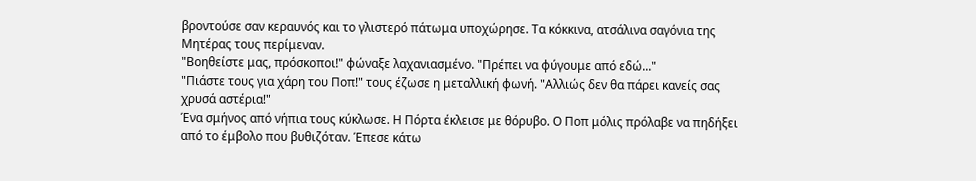βροντούσε σαν κεραυνός και το γλιστερό πάτωμα υποχώρησε. Τα κόκκινα, ατσάλινα σαγόνια της Μητέρας τους περίμεναν.
"Βοηθείστε μας, πρόσκοποι!" φώναξε λαχανιασμένο. "Πρέπει να φύγουμε από εδώ..."
"Πιάστε τους για χάρη του Ποπ!" τους έζωσε η μεταλλική φωνή. "Αλλιώς δεν θα πάρει κανείς σας χρυσά αστέρια!"
Ένα σμήνος από νήπια τους κύκλωσε. Η Πόρτα έκλεισε με θόρυβο. Ο Ποπ μόλις πρόλαβε να πηδήξει από το έμβολο που βυθιζόταν. Έπεσε κάτω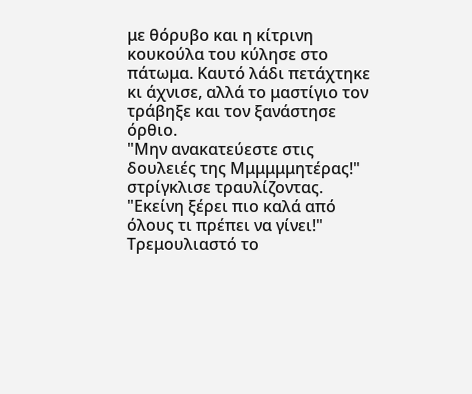με θόρυβο και η κίτρινη κουκούλα του κύλησε στο πάτωμα. Καυτό λάδι πετάχτηκε κι άχνισε, αλλά το μαστίγιο τον τράβηξε και τον ξανάστησε όρθιο.
"Μην ανακατεύεστε στις δουλειές της Μμμμμμητέρας!" στρίγκλισε τραυλίζοντας. "Εκείνη ξέρει πιο καλά από όλους τι πρέπει να γίνει!" Τρεμουλιαστό το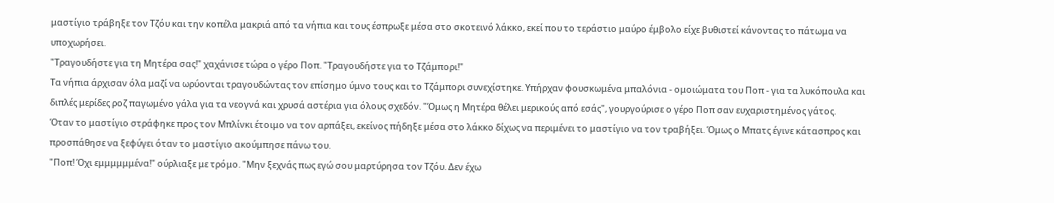μαστίγιο τράβηξε τον Τζόυ και την κοπέλα μακριά από τα νήπια και τους έσπρωξε μέσα στο σκοτεινό λάκκο, εκεί που το τεράστιο μαύρο έμβολο είχε βυθιστεί κάνοντας το πάτωμα να υποχωρήσει.
"Τραγουδήστε για τη Μητέρα σας!" χαχάνισε τώρα ο γέρο Ποπ. "Τραγουδήστε για το Τζάμπορι!"
Τα νήπια άρχισαν όλα μαζί να ωρύονται τραγουδώντας τον επίσημο ύμνο τους και το Τζάμπορι συνεχίστηκε. Υπήρχαν φουσκωμένα μπαλόνια - ομοιώματα του Ποπ - για τα λυκόπουλα και διπλές μερίδες ροζ παγωμένο γάλα για τα νεογνά και χρυσά αστέρια για όλους σχεδόν. "Όμως η Μητέρα θέλει μερικούς από εσάς", γουργούρισε ο γέρο Ποπ σαν ευχαριστημένος γάτος.
Όταν το μαστίγιο στράφηκε προς τον Μπλίνκι έτοιμο να τον αρπάξει, εκείνος πήδηξε μέσα στο λάκκο δίχως να περιμένει το μαστίγιο να τον τραβήξει. Όμως ο Μπατς έγινε κάτασπρος και προσπάθησε να ξεφύγει όταν το μαστίγιο ακούμπησε πάνω του.
"Ποπ! Όχι εμμμμμμένα!" ούρλιαξε με τρόμο. "Μην ξεχνάς πως εγώ σου μαρτύρησα τον Τζόυ. Δεν έχω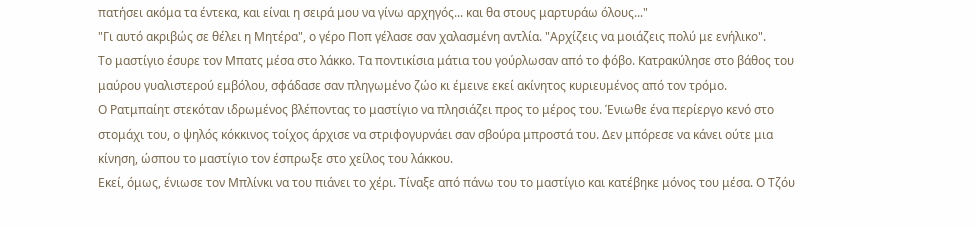πατήσει ακόμα τα έντεκα, και είναι η σειρά μου να γίνω αρχηγός... και θα στους μαρτυράω όλους..."
"Γι αυτό ακριβώς σε θέλει η Μητέρα", ο γέρο Ποπ γέλασε σαν χαλασμένη αντλία. "Αρχίζεις να μοιάζεις πολύ με ενήλικο".
Το μαστίγιο έσυρε τον Μπατς μέσα στο λάκκο. Τα ποντικίσια μάτια του γούρλωσαν από το φόβο. Κατρακύλησε στο βάθος του μαύρου γυαλιστερού εμβόλου, σφάδασε σαν πληγωμένο ζώο κι έμεινε εκεί ακίνητος κυριευμένος από τον τρόμο.
Ο Ρατμπαίητ στεκόταν ιδρωμένος βλέποντας το μαστίγιο να πλησιάζει προς το μέρος του. Ένιωθε ένα περίεργο κενό στο στομάχι του, ο ψηλός κόκκινος τοίχος άρχισε να στριφογυρνάει σαν σβούρα μπροστά του. Δεν μπόρεσε να κάνει ούτε μια κίνηση, ώσπου το μαστίγιο τον έσπρωξε στο χείλος του λάκκου.
Εκεί, όμως, ένιωσε τον Μπλίνκι να του πιάνει το χέρι. Τίναξε από πάνω του το μαστίγιο και κατέβηκε μόνος του μέσα. Ο Τζόυ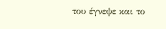του έγνεψε και το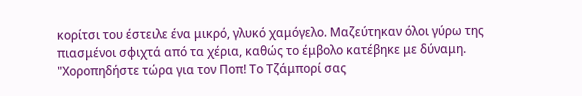κορίτσι του έστειλε ένα μικρό, γλυκό χαμόγελο. Μαζεύτηκαν όλοι γύρω της πιασμένοι σφιχτά από τα χέρια, καθώς το έμβολο κατέβηκε με δύναμη.
"Χοροπηδήστε τώρα για τον Ποπ! Το Τζάμπορί σας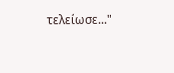τελείωσε..."